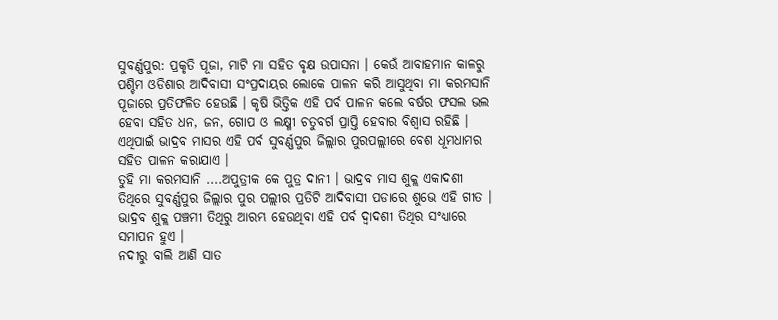ସୁବର୍ଣ୍ଣପୁର: ପ୍ରକୃତି ପୂଜା, ମାଟି ମା ସହିତ ବୃକ୍ଷ ଉପାସନା । କେଉଁ ଆବାହମାନ କାଳରୁ ପଶ୍ଚିମ ଓଡିଶାର ଆଦିବାସୀ ସଂପ୍ରଦାୟର ଲୋକେ ପାଳନ କରି ଆସୁଥିବା ମା କରମସାନି ପୂଜାରେ ପ୍ରତିଫଳିତ ହେଉଛି । କୃଷି ଭିତ୍ତିକ ଏହି ପର୍ବ ପାଳନ କଲେ ବର୍ଷର ଫସଲ ଭଲ ହେବା ସହିତ ଧନ, ଜନ, ଗୋପ ଓ ଲକ୍ଷ୍ମୀ ଚତୁବର୍ଗ ପ୍ରାପ୍ତି ହେବାର ବିଶ୍ୱାସ ରହିଛି । ଏଥିପାଇଁ ଭାଦ୍ରବ ମାସର ଏହି ପର୍ବ ସୁବର୍ଣ୍ଣପୁର ଜିଲ୍ଲାର ପୁରପଲ୍ଲୀରେ ବେଶ ଧୂମଧାମର ସହିତ ପାଳନ କରାଯାଏ ।
ତୁହି ମା କରମସାନି ....ଅପୁତ୍ରୀକ କେ ପୁତ୍ର ଦାନୀ । ଭାଦ୍ରବ ମାସ ଶୁକ୍ଲ ଏକାଦଶୀ ତିଥିରେ ସୁବର୍ଣ୍ଣପୁର ଜିଲ୍ଲାର ପୁର ପଲ୍ଲୀର ପ୍ରତିଟି ଆଦିବାସୀ ପଡାରେ ଶୁଭେ ଏହି ଗୀତ । ଭାଦ୍ରବ ଶୁକ୍ଲ ପଞ୍ଚମୀ ତିଥିରୁ ଆରମ୍ଭ ହେଉଥିବା ଏହି ପର୍ବ ଦ୍ବାଦଶୀ ତିଥିର ସଂଧ୍ୟାରେ ସମାପନ ହୁଏ ।
ନଦୀରୁ ବାଲି ଆଣି ସାତ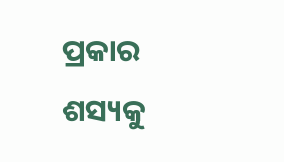ପ୍ରକାର ଶସ୍ୟକୁ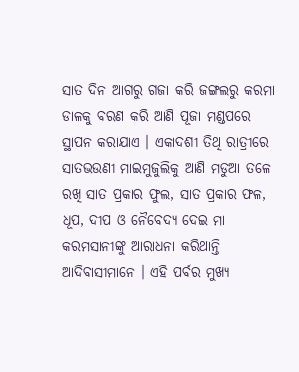ସାତ ଦିନ ଆଗରୁ ଗଜା କରି ଜଙ୍ଗଲରୁ କରମା ଡାଳକୁ ବରଣ କରି ଆଣି ପୂଜା ମଣ୍ଡପରେ ସ୍ଥାପନ କରାଯାଏ । ଏକାଦଶୀ ତିଥି ରାତ୍ରୀରେ ସାତଭଉଣୀ ମାଇମୁଜୁଲିକୁ ଆଣି ମଡୁଆ ତଳେ ରଖି ସାତ ପ୍ରକାର ଫୁଲ, ସାତ ପ୍ରକାର ଫଳ, ଧୂପ, ଦୀପ ଓ ନୈବେଦ୍ୟ ଦେଇ ମା କରମସାନୀଙ୍କୁ ଆରାଧନା କରିଥାନ୍ତି ଆଦିବାସୀମାନେ । ଏହି ପର୍ବର ମୁଖ୍ୟ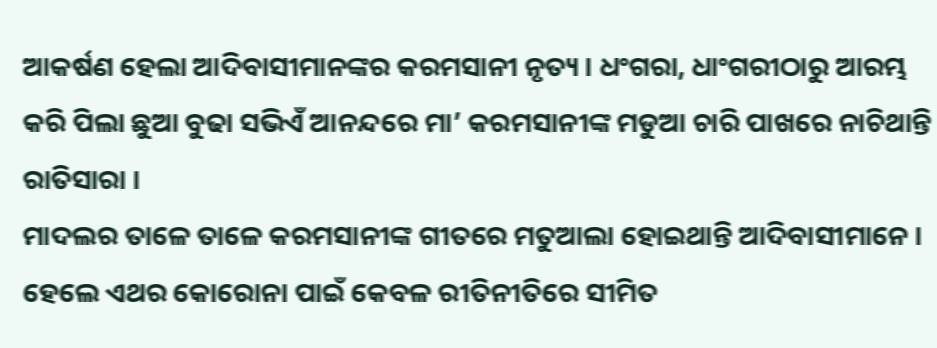ଆକର୍ଷଣ ହେଲା ଆଦିବାସୀମାନଙ୍କର କରମସାନୀ ନୃତ୍ୟ । ଧଂଗରା, ଧାଂଗରୀଠାରୁ ଆରମ୍ଭ କରି ପିଲା ଛୁଆ ବୁଢା ସଭିଏଁ ଆନନ୍ଦରେ ମା’ କରମସାନୀଙ୍କ ମଡୁଆ ଚାରି ପାଖରେ ନାଚିଥାନ୍ତି ରାତିସାରା ।
ମାଦଲର ତାଳେ ତାଳେ କରମସାନୀଙ୍କ ଗୀତରେ ମତୁଆଲା ହୋଇଥାନ୍ତି ଆଦିବାସୀମାନେ । ହେଲେ ଏଥର କୋରୋନା ପାଇଁ କେବଳ ରୀତିନୀତିରେ ସୀମିତ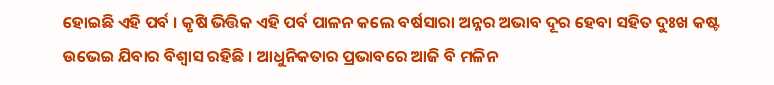ହୋଇଛି ଏହି ପର୍ବ । କୃଷି ଭିତ୍ତିକ ଏହି ପର୍ବ ପାଳନ କଲେ ବର୍ଷସାରା ଅନ୍ନର ଅଭାବ ଦୂର ହେବା ସହିତ ଦୁଃଖ କଷ୍ଟ ଉଭେଇ ଯିବାର ବିଶ୍ବାସ ରହିଛି । ଆଧୁନିକତାର ପ୍ରଭାବରେ ଆଜି ବି ମଳିନ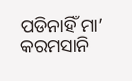ପଡିନାହିଁ ମା’ କରମସାନି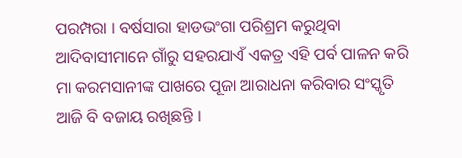ପରମ୍ପରା । ବର୍ଷସାରା ହାଡଭଂଗା ପରିଶ୍ରମ କରୁଥିବା ଆଦିବାସୀମାନେ ଗାଁରୁ ସହରଯାଏଁ ଏକତ୍ର ଏହି ପର୍ବ ପାଳନ କରି ମା କରମସାନୀଙ୍କ ପାଖରେ ପୂଜା ଆରାଧନା କରିବାର ସଂସ୍କୃତି ଆଜି ବି ବଜାୟ ରଖିଛନ୍ତି ।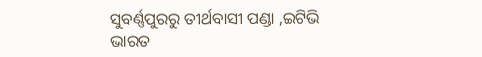ସୁବର୍ଣ୍ଣପୁରରୁ ତୀର୍ଥବାସୀ ପଣ୍ଡା ,ଇଟିଭି ଭାରତ